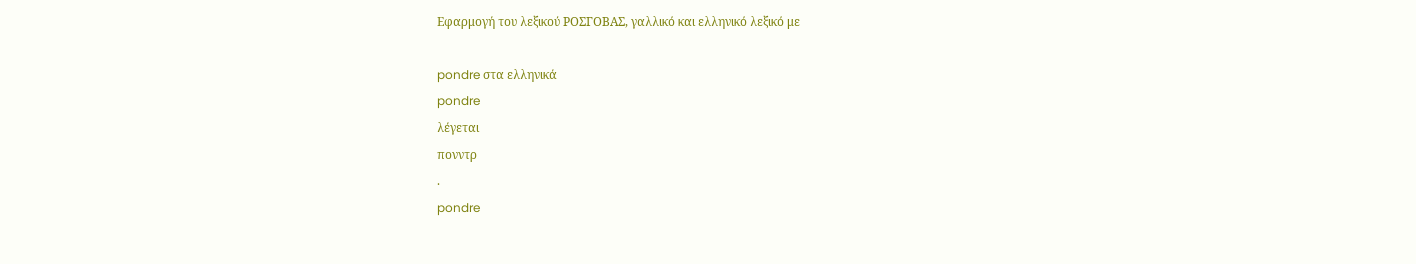Εφαρμογή του λεξικού ΡΟΣΓΟΒΑΣ, γαλλικό και ελληνικό λεξικό με

pondre στα ελληνικά
pondre
λέγεται
πονντρ
.
pondre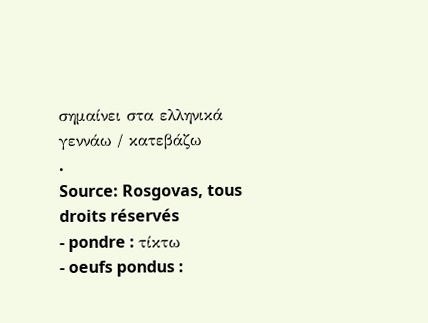σημαίνει στα ελληνικά
γεννάω / κατεβάζω
.
Source: Rosgovas, tous droits réservés
- pondre : τίκτω
- oeufs pondus :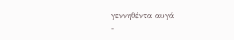γεννηθέντα αυγά
-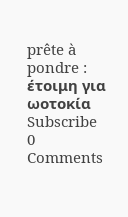prête à pondre : έτοιμη για ωοτοκία
Subscribe
0 Comments